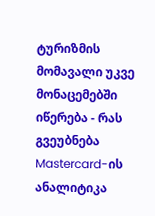ტურიზმის მომავალი უკვე მონაცემებში იწერება - რას გვეუბნება Mastercard-ის ანალიტიკა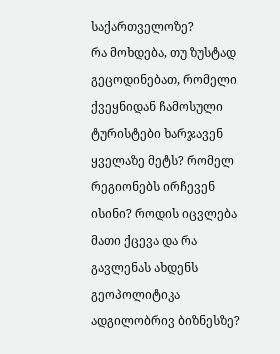საქართველოზე?
რა მოხდება, თუ ზუსტად გეცოდინებათ, რომელი ქვეყნიდან ჩამოსული ტურისტები ხარჯავენ ყველაზე მეტს? რომელ რეგიონებს ირჩევენ ისინი? როდის იცვლება მათი ქცევა და რა გავლენას ახდენს გეოპოლიტიკა ადგილობრივ ბიზნესზე?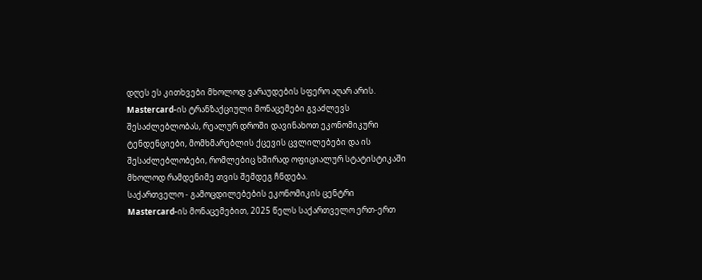დღეს ეს კითხვები მხოლოდ ვარაუდების სფერო აღარ არის.
Mastercard-ის ტრანზაქციული მონაცემები გვაძლევს შესაძლებლობას, რეალურ დროში დავინახოთ ეკონომიკური ტენდენციები, მომხმარებლის ქცევის ცვლილებები და ის შესაძლებლობები, რომლებიც ხშირად ოფიციალურ სტატისტიკაში მხოლოდ რამდენიმე თვის შემდეგ ჩნდება.
საქართველო - გამოცდილებების ეკონომიკის ცენტრი
Mastercard-ის მონაცემებით, 2025 წელს საქართველო ერთ-ერთ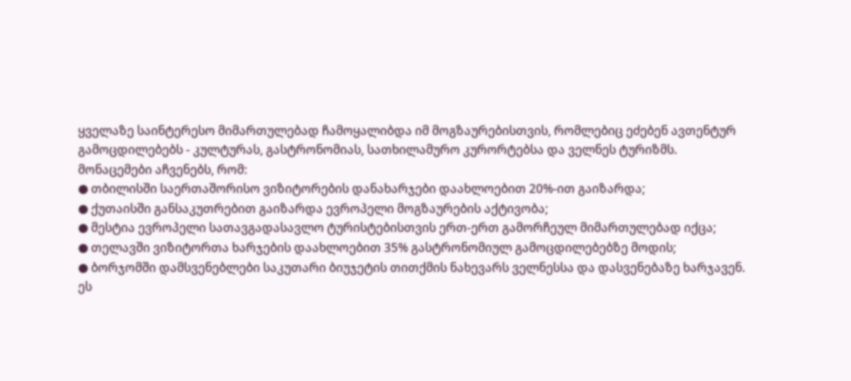ყველაზე საინტერესო მიმართულებად ჩამოყალიბდა იმ მოგზაურებისთვის, რომლებიც ეძებენ ავთენტურ გამოცდილებებს - კულტურას, გასტრონომიას, სათხილამურო კურორტებსა და ველნეს ტურიზმს.
მონაცემები აჩვენებს, რომ:
● თბილისში საერთაშორისო ვიზიტორების დანახარჯები დაახლოებით 20%-ით გაიზარდა;
● ქუთაისში განსაკუთრებით გაიზარდა ევროპელი მოგზაურების აქტივობა;
● მესტია ევროპელი სათავგადასავლო ტურისტებისთვის ერთ-ერთ გამორჩეულ მიმართულებად იქცა;
● თელავში ვიზიტორთა ხარჯების დაახლოებით 35% გასტრონომიულ გამოცდილებებზე მოდის;
● ბორჯომში დამსვენებლები საკუთარი ბიუჯეტის თითქმის ნახევარს ველნესსა და დასვენებაზე ხარჯავენ.
ეს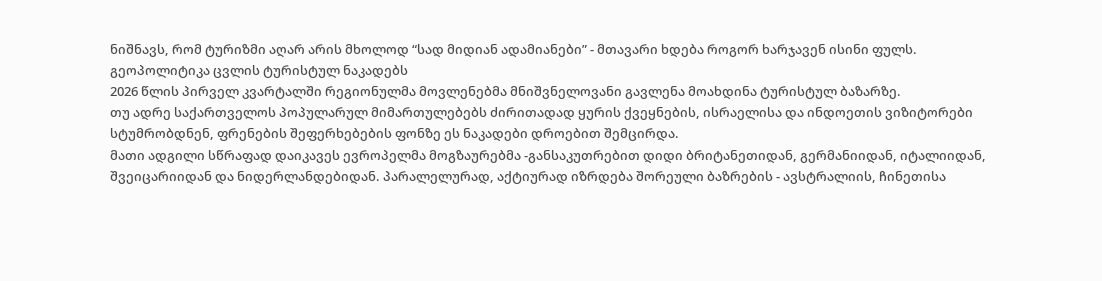ნიშნავს, რომ ტურიზმი აღარ არის მხოლოდ “სად მიდიან ადამიანები” - მთავარი ხდება როგორ ხარჯავენ ისინი ფულს.
გეოპოლიტიკა ცვლის ტურისტულ ნაკადებს
2026 წლის პირველ კვარტალში რეგიონულმა მოვლენებმა მნიშვნელოვანი გავლენა მოახდინა ტურისტულ ბაზარზე.
თუ ადრე საქართველოს პოპულარულ მიმართულებებს ძირითადად ყურის ქვეყნების, ისრაელისა და ინდოეთის ვიზიტორები სტუმრობდნენ, ფრენების შეფერხებების ფონზე ეს ნაკადები დროებით შემცირდა.
მათი ადგილი სწრაფად დაიკავეს ევროპელმა მოგზაურებმა -განსაკუთრებით დიდი ბრიტანეთიდან, გერმანიიდან, იტალიიდან, შვეიცარიიდან და ნიდერლანდებიდან. პარალელურად, აქტიურად იზრდება შორეული ბაზრების - ავსტრალიის, ჩინეთისა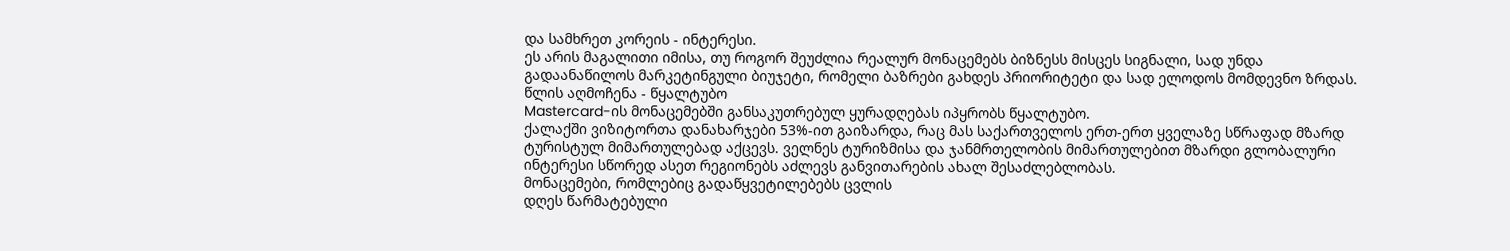და სამხრეთ კორეის - ინტერესი.
ეს არის მაგალითი იმისა, თუ როგორ შეუძლია რეალურ მონაცემებს ბიზნესს მისცეს სიგნალი, სად უნდა გადაანაწილოს მარკეტინგული ბიუჯეტი, რომელი ბაზრები გახდეს პრიორიტეტი და სად ელოდოს მომდევნო ზრდას.
წლის აღმოჩენა - წყალტუბო
Mastercard-ის მონაცემებში განსაკუთრებულ ყურადღებას იპყრობს წყალტუბო.
ქალაქში ვიზიტორთა დანახარჯები 53%-ით გაიზარდა, რაც მას საქართველოს ერთ-ერთ ყველაზე სწრაფად მზარდ ტურისტულ მიმართულებად აქცევს. ველნეს ტურიზმისა და ჯანმრთელობის მიმართულებით მზარდი გლობალური ინტერესი სწორედ ასეთ რეგიონებს აძლევს განვითარების ახალ შესაძლებლობას.
მონაცემები, რომლებიც გადაწყვეტილებებს ცვლის
დღეს წარმატებული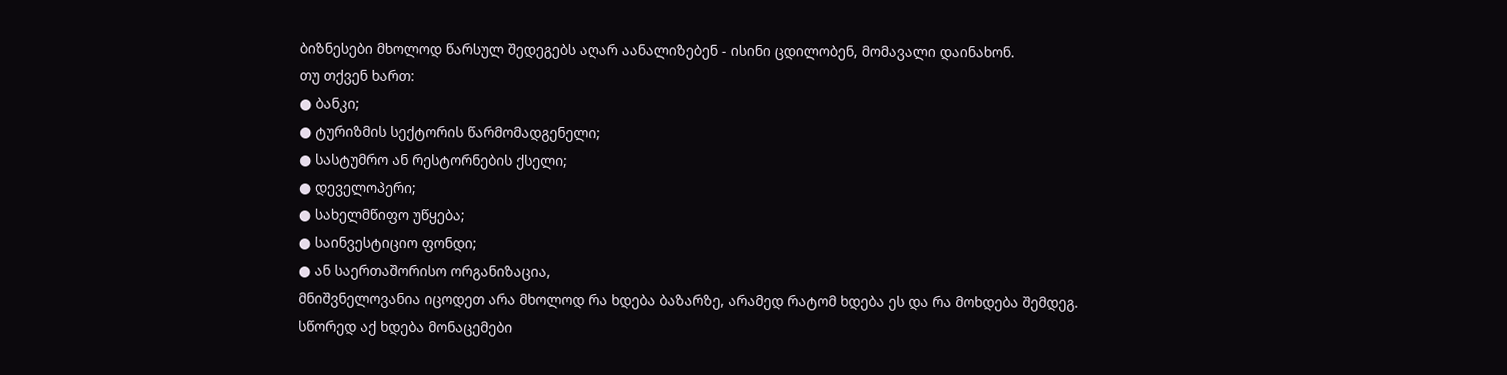ბიზნესები მხოლოდ წარსულ შედეგებს აღარ აანალიზებენ - ისინი ცდილობენ, მომავალი დაინახონ.
თუ თქვენ ხართ:
● ბანკი;
● ტურიზმის სექტორის წარმომადგენელი;
● სასტუმრო ან რესტორნების ქსელი;
● დეველოპერი;
● სახელმწიფო უწყება;
● საინვესტიციო ფონდი;
● ან საერთაშორისო ორგანიზაცია,
მნიშვნელოვანია იცოდეთ არა მხოლოდ რა ხდება ბაზარზე, არამედ რატომ ხდება ეს და რა მოხდება შემდეგ.
სწორედ აქ ხდება მონაცემები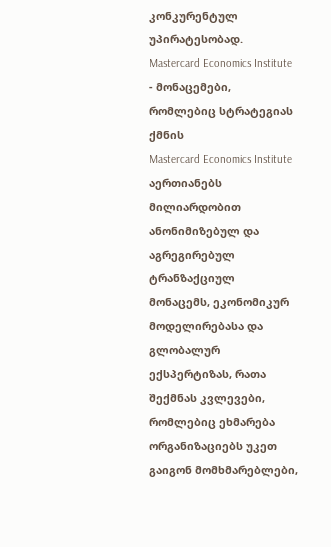კონკურენტულ უპირატესობად.
Mastercard Economics Institute - მონაცემები, რომლებიც სტრატეგიას ქმნის
Mastercard Economics Institute აერთიანებს მილიარდობით ანონიმიზებულ და აგრეგირებულ ტრანზაქციულ მონაცემს, ეკონომიკურ მოდელირებასა და გლობალურ ექსპერტიზას, რათა შექმნას კვლევები, რომლებიც ეხმარება ორგანიზაციებს უკეთ გაიგონ მომხმარებლები,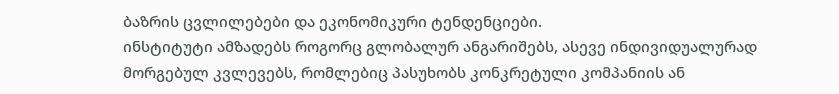ბაზრის ცვლილებები და ეკონომიკური ტენდენციები.
ინსტიტუტი ამზადებს როგორც გლობალურ ანგარიშებს, ასევე ინდივიდუალურად მორგებულ კვლევებს, რომლებიც პასუხობს კონკრეტული კომპანიის ან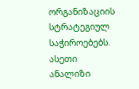ორგანიზაციის სტრატეგიულ საჭიროებებს.
ასეთი ანალიზი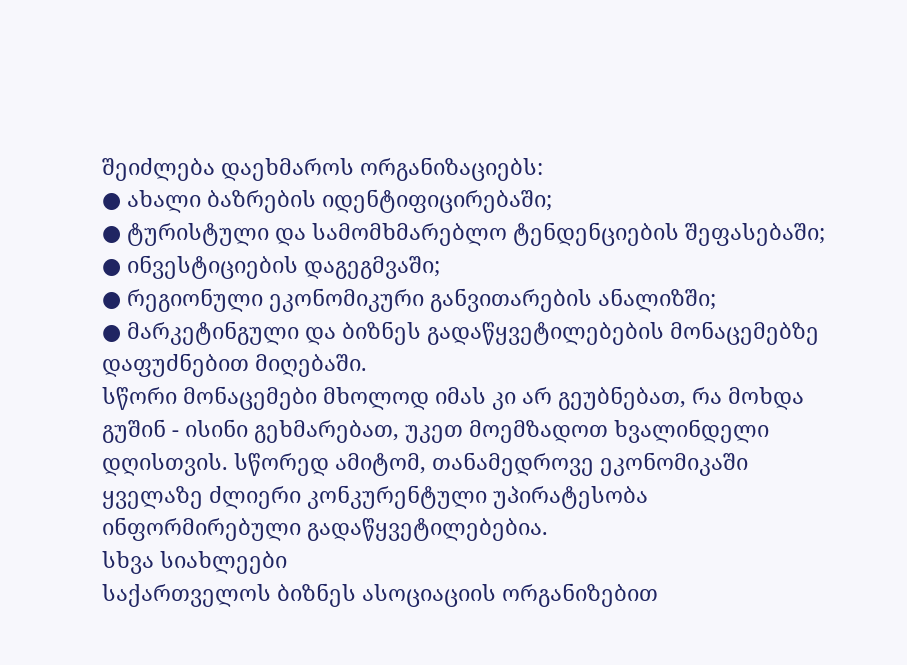შეიძლება დაეხმაროს ორგანიზაციებს:
● ახალი ბაზრების იდენტიფიცირებაში;
● ტურისტული და სამომხმარებლო ტენდენციების შეფასებაში;
● ინვესტიციების დაგეგმვაში;
● რეგიონული ეკონომიკური განვითარების ანალიზში;
● მარკეტინგული და ბიზნეს გადაწყვეტილებების მონაცემებზე დაფუძნებით მიღებაში.
სწორი მონაცემები მხოლოდ იმას კი არ გეუბნებათ, რა მოხდა გუშინ - ისინი გეხმარებათ, უკეთ მოემზადოთ ხვალინდელი დღისთვის. სწორედ ამიტომ, თანამედროვე ეკონომიკაში ყველაზე ძლიერი კონკურენტული უპირატესობა ინფორმირებული გადაწყვეტილებებია.
სხვა სიახლეები
საქართველოს ბიზნეს ასოციაციის ორგანიზებით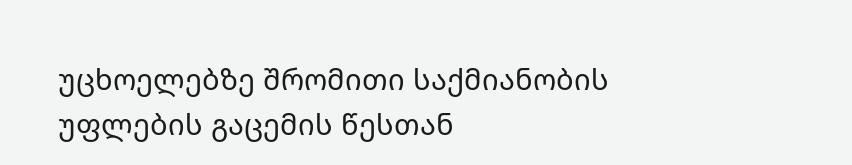უცხოელებზე შრომითი საქმიანობის უფლების გაცემის წესთან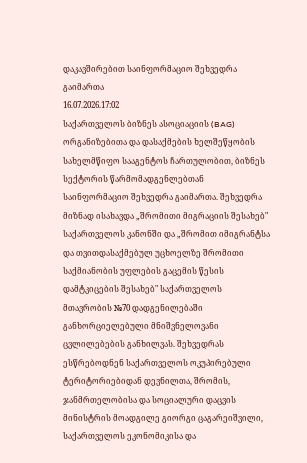დაკავშირებით საინფორმაციო შეხვედრა გაიმართა
16.07.2026.17:02
საქართველოს ბიზნეს ასოციაციის (BAG) ორგანიზებითა და დასაქმების ხელშეწყობის სახელმწიფო სააგენტოს ჩართულობით, ბიზნეს სექტორის წარმომადგენლებთან საინფორმაციო შეხვედრა გაიმართა. შეხვედრა მიზნად ისახავდა „შრომითი მიგრაციის შესახებ" საქართველოს კანონში და „შრომით იმიგრანტსა და თვითდასაქმებულ უცხოელზე შრომითი საქმიანობის უფლების გაცემის წესის დამტკიცების შესახებ" საქართველოს მთავრობის №70 დადგენილებაში განხორციელებული მნიშვნელოვანი ცვლილებების განხილვას. შეხვედრას ესწრებოდნენ საქართველოს ოკუპირებული ტერიტორიებიდან დევნილთა, შრომის, ჯანმრთელობისა და სოციალური დაცვის მინისტრის მოადგილე გიორგი ცაგარეიშვილი, საქართველოს ეკონომიკისა და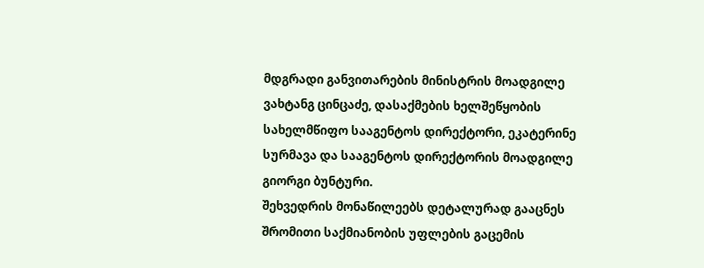მდგრადი განვითარების მინისტრის მოადგილე ვახტანგ ცინცაძე, დასაქმების ხელშეწყობის სახელმწიფო სააგენტოს დირექტორი, ეკატერინე სურმავა და სააგენტოს დირექტორის მოადგილე გიორგი ბუნტური.
შეხვედრის მონაწილეებს დეტალურად გააცნეს შრომითი საქმიანობის უფლების გაცემის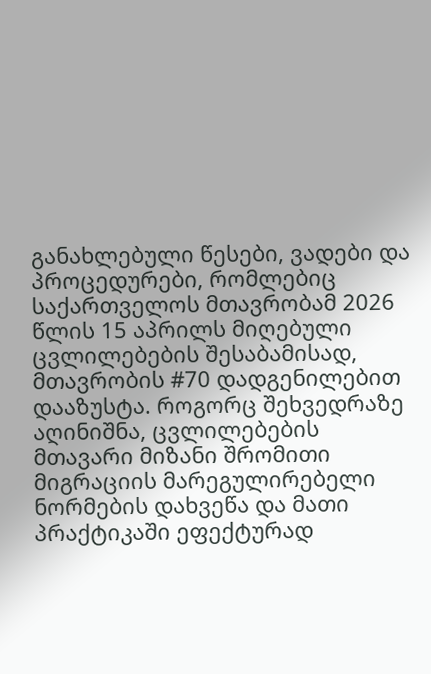განახლებული წესები, ვადები და პროცედურები, რომლებიც საქართველოს მთავრობამ 2026 წლის 15 აპრილს მიღებული ცვლილებების შესაბამისად, მთავრობის #70 დადგენილებით დააზუსტა. როგორც შეხვედრაზე აღინიშნა, ცვლილებების მთავარი მიზანი შრომითი მიგრაციის მარეგულირებელი ნორმების დახვეწა და მათი პრაქტიკაში ეფექტურად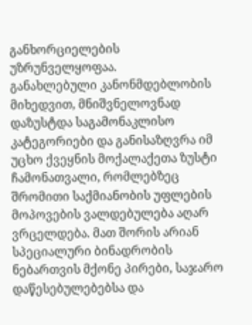განხორციელების უზრუნველყოფაა.
განახლებული კანონმდებლობის მიხედვით, მნიშვნელოვნად დაზუსტდა საგამონაკლისო კატეგორიები და განისაზღვრა იმ უცხო ქვეყნის მოქალაქეთა ზუსტი ჩამონათვალი, რომლებზეც შრომითი საქმიანობის უფლების მოპოვების ვალდებულება აღარ ვრცელდება. მათ შორის არიან სპეციალური ბინადრობის ნებართვის მქონე პირები, საჯარო დაწესებულებებსა და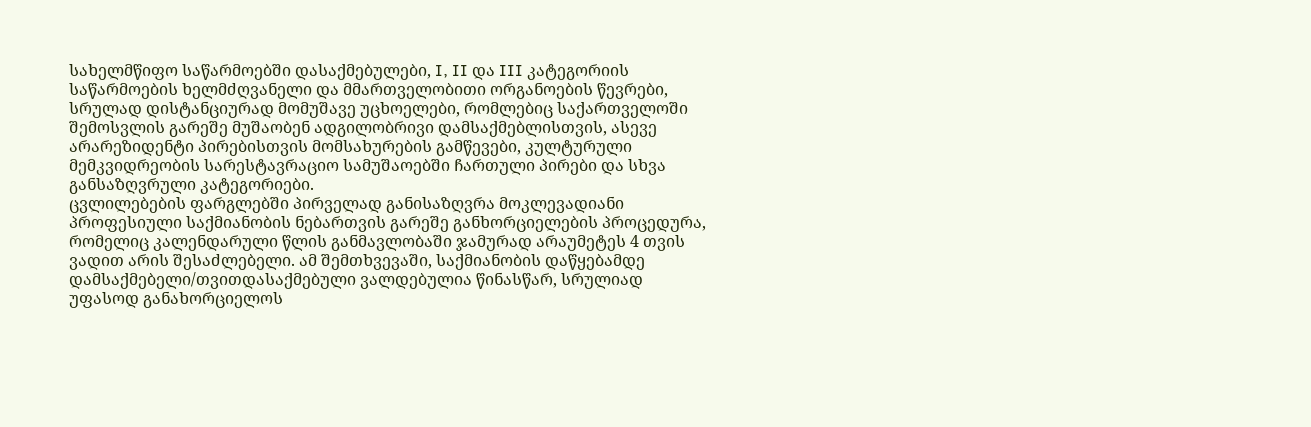სახელმწიფო საწარმოებში დასაქმებულები, I, II და III კატეგორიის საწარმოების ხელმძღვანელი და მმართველობითი ორგანოების წევრები, სრულად დისტანციურად მომუშავე უცხოელები, რომლებიც საქართველოში შემოსვლის გარეშე მუშაობენ ადგილობრივი დამსაქმებლისთვის, ასევე არარეზიდენტი პირებისთვის მომსახურების გამწევები, კულტურული მემკვიდრეობის სარესტავრაციო სამუშაოებში ჩართული პირები და სხვა განსაზღვრული კატეგორიები.
ცვლილებების ფარგლებში პირველად განისაზღვრა მოკლევადიანი პროფესიული საქმიანობის ნებართვის გარეშე განხორციელების პროცედურა, რომელიც კალენდარული წლის განმავლობაში ჯამურად არაუმეტეს 4 თვის ვადით არის შესაძლებელი. ამ შემთხვევაში, საქმიანობის დაწყებამდე დამსაქმებელი/თვითდასაქმებული ვალდებულია წინასწარ, სრულიად უფასოდ განახორციელოს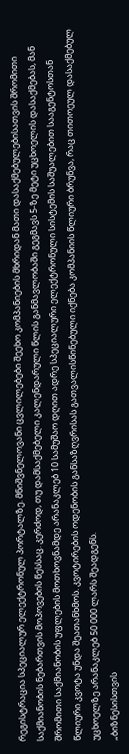რეგისტრაცია სპეციალურ ელექტრონულ პორტალზე. მნიშვნელოვანი ცვლილებები შეეხო კომპანიების მხრიდან მათი დასაქმებულებისათვის შრომითი საქმიანობის ნებართვის მოპოვების წესსაც. კერძოდ, თუ დამსაქმებელი კალენდარული წლის განმავლობაში გეგმავს 5-ზე მეტი უცხოელის დასაქმებას, მან შრომითი საქმიანობის უფლების მოთხოვნამდე არანაკლებ 10 სამუშაო დღით ადრე სპეციალური ელექტრონული სისტემის საშუალებით სააგენტოსთან წლიური კვოტა უნდა შეათანხმოს. კვოტირების ოდენობის განსაზღვრისას გათვალისწინებული იქნება კომპანიის წლიური ბრუნვა, რაც თითოეულ დასაქმებულ უცხოელზე არანაკლებ 50 000 ლარს შეადგენს.
„ბიზნესისთვის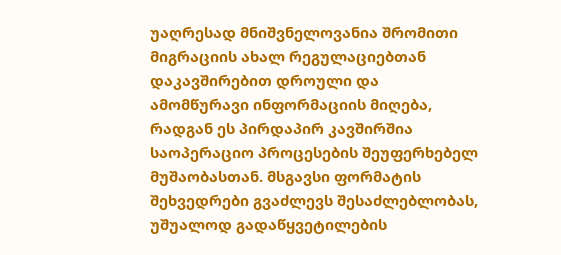უაღრესად მნიშვნელოვანია შრომითი მიგრაციის ახალ რეგულაციებთან დაკავშირებით დროული და ამომწურავი ინფორმაციის მიღება, რადგან ეს პირდაპირ კავშირშია საოპერაციო პროცესების შეუფერხებელ მუშაობასთან. მსგავსი ფორმატის შეხვედრები გვაძლევს შესაძლებლობას, უშუალოდ გადაწყვეტილების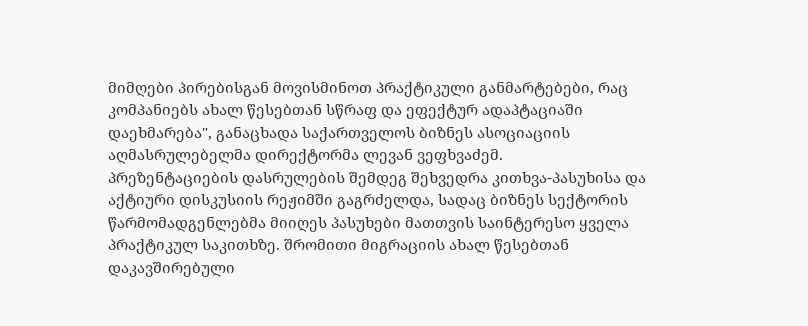მიმღები პირებისგან მოვისმინოთ პრაქტიკული განმარტებები, რაც კომპანიებს ახალ წესებთან სწრაფ და ეფექტურ ადაპტაციაში დაეხმარება", განაცხადა საქართველოს ბიზნეს ასოციაციის აღმასრულებელმა დირექტორმა ლევან ვეფხვაძემ.
პრეზენტაციების დასრულების შემდეგ შეხვედრა კითხვა-პასუხისა და აქტიური დისკუსიის რეჟიმში გაგრძელდა, სადაც ბიზნეს სექტორის წარმომადგენლებმა მიიღეს პასუხები მათთვის საინტერესო ყველა პრაქტიკულ საკითხზე. შრომითი მიგრაციის ახალ წესებთან დაკავშირებული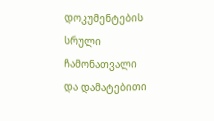დოკუმენტების სრული ჩამონათვალი და დამატებითი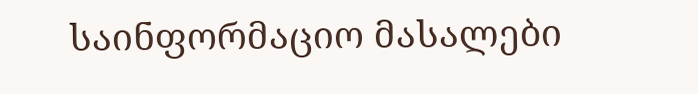საინფორმაციო მასალები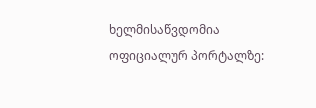ხელმისაწვდომია ოფიციალურ პორტალზე: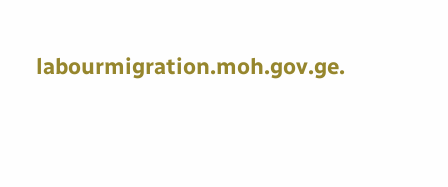labourmigration.moh.gov.ge.